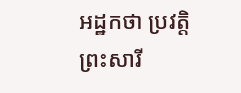អដ្ឋកថា ប្រវត្តិព្រះសារី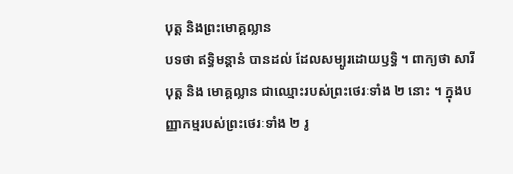បុត្ត និងព្រះមោគ្គល្លាន
បទថា ឥទ្ធិមន្តានំ បានដល់ ដែលសម្បូរដោយឫទ្ធិ ។ ពាក្យថា សារីបុត្ត និង មោគ្គល្លាន ជាឈ្មោះរបស់ព្រះថេរៈទាំង ២ នោះ ។ ក្នុងបញ្ញាកម្មរបស់ព្រះថេរៈទាំង ២ រូ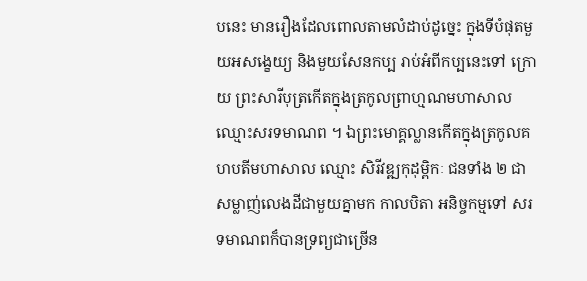បនេះ មានរឿងដែលពោលតាមលំដាប់ដូច្នេះ ក្នុងទីបំផុតមួយអសង្ខេយ្យ និងមួយសែនកប្ប រាប់អំពីកប្បនេះទៅ ក្រោយ ព្រះសារីបុត្រកើតក្នុងត្រកូលព្រាហ្មណមហាសាល ឈ្មោះសរទមាណព ។ ឯព្រះមោគ្គល្លានកើតក្នុងត្រកូលគហបតីមហាសាល ឈ្មោះ សិរីវឌ្ឍកុដុម្ពិកៈ ជនទាំង ២ ជាសម្លាញ់លេងដីជាមួយគ្នាមក កាលបិតា អនិច្ចកម្មទៅ សរទមាណពក៏បានទ្រព្យជាច្រើន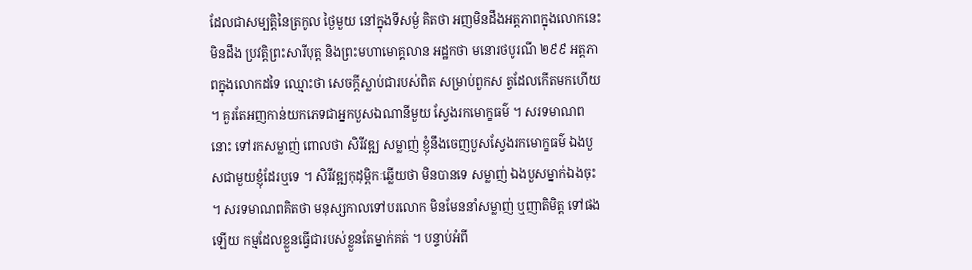ដែលជាសម្បត្តិនៃត្រកូល ថ្ងៃមួយ នៅក្នុងទីសម្ងំ គិតថា អញមិនដឹងអត្តភាពក្នុងលោកនេះ មិនដឹង ប្រវត្តិព្រះសារីបុត្ត និងព្រះមហាមោគ្គលាន អដ្ឋកថា មនោរថបូរណី ២៩៩ អត្តភាពក្នុងលោកដទៃ ឈ្មោះថា សេចក្តីស្លាប់ជារបស់ពិត សម្រាប់ពួកស ត្វដែលកើតមកហើយ ។ គួរតែអញកាន់យកភេទជាអ្នកបួសឯណានីមួយ ស្វែងរកមោក្ខធម៌ ។ សរទមាណពនោះ ទៅរកសម្លាញ់ ពោលថា សិរីវឌ្ឍ សម្លាញ់ ខ្ញុំនឹងចេញបួសស្វែងរកមោក្ខធម៌ ឯងបួសជាមួយខ្ញុំដែរឬទេ ។ សិរីវឌ្ឍកុដុម្ពិកៈឆ្លើយថា មិនបានទេ សម្លាញ់ ឯងបួសម្នាក់ឯងចុះ ។ សរទមាណពគិតថា មនុស្សកាលទៅបរលោក មិនមែននាំសម្លាញ់ ឬញាតិមិត្ត ទៅផងឡើយ កម្មដែលខ្លួនធ្វើជារបស់ខ្លួនតែម្នាក់គត់ ។ បន្ទាប់អំពី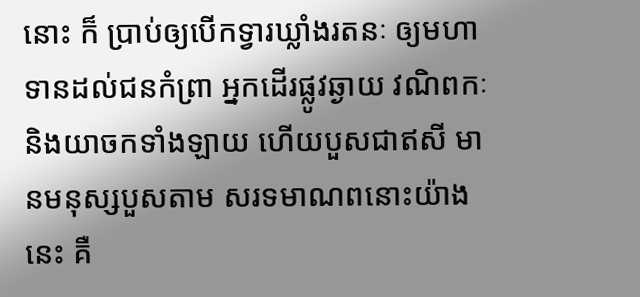នោះ ក៏ ប្រាប់ឲ្យបើកទ្វារឃ្លាំងរតនៈ ឲ្យមហាទានដល់ជនកំព្រា អ្នកដើរផ្លូវឆ្ងាយ វណិពកៈ និងយាចកទាំងឡាយ ហើយបួសជាឥសី មានមនុស្សបួសតាម សរទមាណពនោះយ៉ាងនេះ គឺ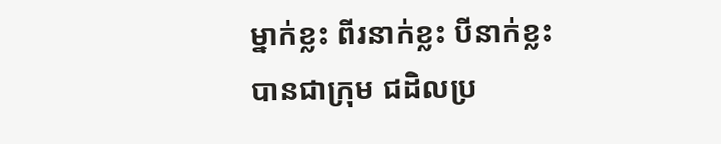ម្នាក់ខ្លះ ពីរនាក់ខ្លះ បីនាក់ខ្លះ បានជាក្រុម ជដិលប្រ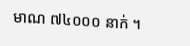មាណ ៧៤០០០ នាក់ ។